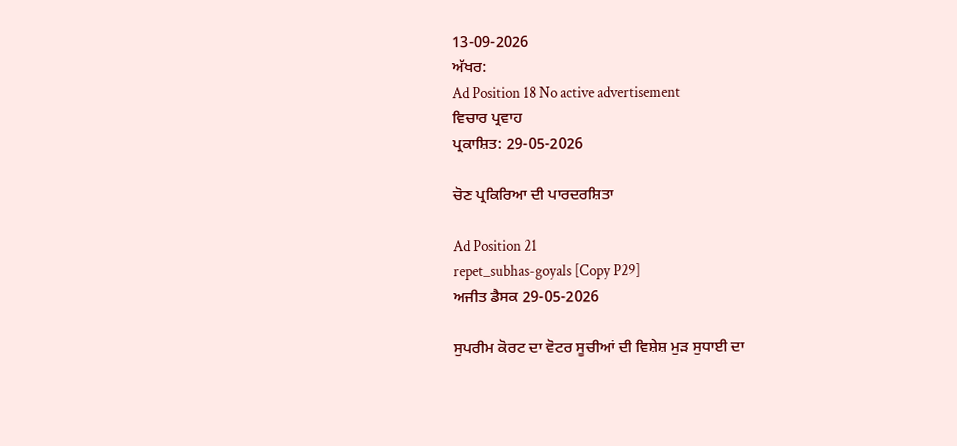13-09-2026
ਅੱਖਰ:
Ad Position 18 No active advertisement
ਵਿਚਾਰ ਪ੍ਰਵਾਹ
ਪ੍ਰਕਾਸ਼ਿਤ: 29-05-2026

ਚੋਣ ਪ੍ਰਕਿਰਿਆ ਦੀ ਪਾਰਦਰਸ਼ਿਤਾ

Ad Position 21
repet_subhas-goyals [Copy P29]
ਅਜੀਤ ਡੈਸਕ 29-05-2026

ਸੁਪਰੀਮ ਕੋਰਟ ਦਾ ਵੋਟਰ ਸੂਚੀਆਂ ਦੀ ਵਿਸ਼ੇਸ਼ ਮੁੜ ਸੁਧਾਈ ਦਾ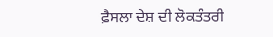ਫ਼ੈਸਲਾ ਦੇਸ਼ ਦੀ ਲੋਕਤੰਤਰੀ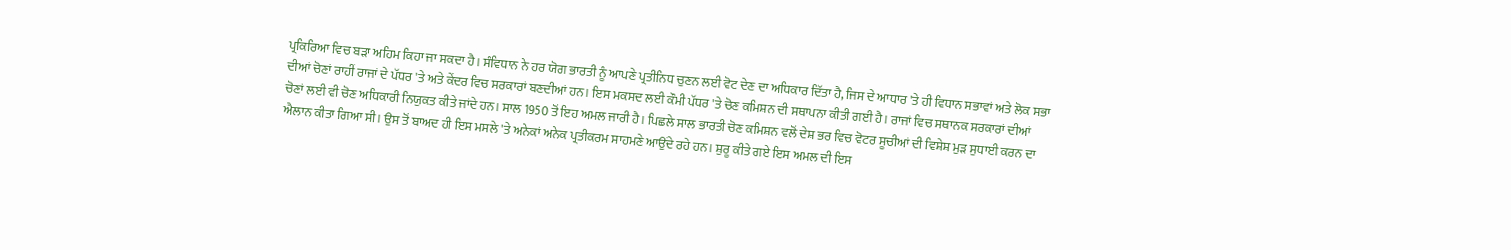ਪ੍ਰਕਿਰਿਆ ਵਿਚ ਬੜਾ ਅਹਿਮ ਕਿਹਾ ਜਾ ਸਕਦਾ ਹੈ। ਸੰਵਿਧਾਨ ਨੇ ਹਰ ਯੋਗ ਭਾਰਤੀ ਨੂੰ ਆਪਣੇ ਪ੍ਰਤੀਨਿਧ ਚੁਣਨ ਲਈ ਵੋਟ ਦੇਣ ਦਾ ਅਧਿਕਾਰ ਦਿੱਤਾ ਹੈ, ਜਿਸ ਦੇ ਆਧਾਰ 'ਤੇ ਹੀ ਵਿਧਾਨ ਸਭਾਵਾਂ ਅਤੇ ਲੋਕ ਸਭਾ ਦੀਆਂ ਚੋਣਾਂ ਰਾਹੀਂ ਰਾਜਾਂ ਦੇ ਪੱਧਰ 'ਤੇ ਅਤੇ ਕੇਂਦਰ ਵਿਚ ਸਰਕਾਰਾਂ ਬਣਦੀਆਂ ਹਨ। ਇਸ ਮਕਸਦ ਲਈ ਕੌਮੀ ਪੱਧਰ 'ਤੇ ਚੋਣ ਕਮਿਸ਼ਨ ਦੀ ਸਥਾਪਨਾ ਕੀਤੀ ਗਈ ਹੈ। ਰਾਜਾਂ ਵਿਚ ਸਥਾਨਕ ਸਰਕਾਰਾਂ ਦੀਆਂ ਚੋਣਾਂ ਲਈ ਵੀ ਚੋਣ ਅਧਿਕਾਰੀ ਨਿਯੁਕਤ ਕੀਤੇ ਜਾਂਦੇ ਹਨ। ਸਾਲ 1950 ਤੋਂ ਇਹ ਅਮਲ ਜਾਰੀ ਹੈ। ਪਿਛਲੇ ਸਾਲ ਭਾਰਤੀ ਚੋਣ ਕਮਿਸ਼ਨ ਵਲੋਂ ਦੇਸ਼ ਭਰ ਵਿਚ ਵੋਟਰ ਸੂਚੀਆਂ ਦੀ ਵਿਸ਼ੇਸ਼ ਮੁੜ ਸੁਧਾਈ ਕਰਨ ਦਾ ਐਲਾਨ ਕੀਤਾ ਗਿਆ ਸੀ। ਉਸ ਤੋਂ ਬਾਅਦ ਹੀ ਇਸ ਮਸਲੇ 'ਤੇ ਅਨੇਕਾਂ ਅਨੇਕ ਪ੍ਰਤੀਕਰਮ ਸਾਹਮਣੇ ਆਉਂਦੇ ਰਹੇ ਹਨ। ਸ਼ੁਰੂ ਕੀਤੇ ਗਏ ਇਸ ਅਮਲ ਦੀ ਇਸ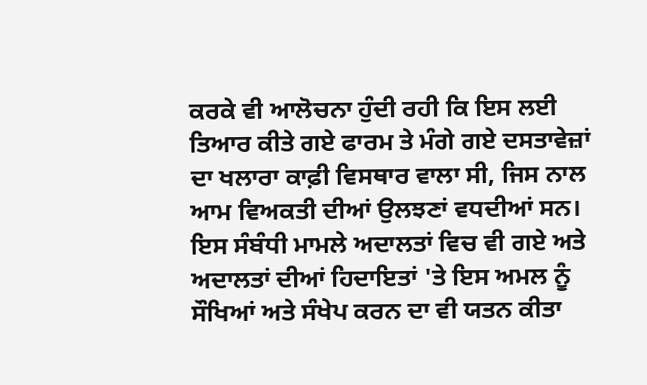ਕਰਕੇ ਵੀ ਆਲੋਚਨਾ ਹੁੰਦੀ ਰਹੀ ਕਿ ਇਸ ਲਈ ਤਿਆਰ ਕੀਤੇ ਗਏ ਫਾਰਮ ਤੇ ਮੰਗੇ ਗਏ ਦਸਤਾਵੇਜ਼ਾਂ ਦਾ ਖਲਾਰਾ ਕਾਫ਼ੀ ਵਿਸਥਾਰ ਵਾਲਾ ਸੀ, ਜਿਸ ਨਾਲ ਆਮ ਵਿਅਕਤੀ ਦੀਆਂ ਉਲਝਣਾਂ ਵਧਦੀਆਂ ਸਨ। ਇਸ ਸੰਬੰਧੀ ਮਾਮਲੇ ਅਦਾਲਤਾਂ ਵਿਚ ਵੀ ਗਏ ਅਤੇ ਅਦਾਲਤਾਂ ਦੀਆਂ ਹਿਦਾਇਤਾਂ 'ਤੇ ਇਸ ਅਮਲ ਨੂੰ ਸੌਖਿਆਂ ਅਤੇ ਸੰਖੇਪ ਕਰਨ ਦਾ ਵੀ ਯਤਨ ਕੀਤਾ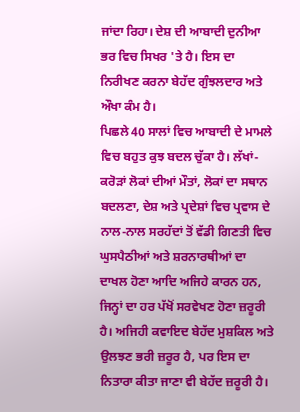ਜਾਂਦਾ ਰਿਹਾ। ਦੇਸ਼ ਦੀ ਆਬਾਦੀ ਦੁਨੀਆ ਭਰ ਵਿਚ ਸਿਖਰ 'ਤੇ ਹੈ। ਇਸ ਦਾ ਨਿਰੀਖਣ ਕਰਨਾ ਬੇਹੱਦ ਗੁੰਝਲਦਾਰ ਅਤੇ ਔਖਾ ਕੰਮ ਹੈ।
ਪਿਛਲੇ 40 ਸਾਲਾਂ ਵਿਚ ਆਬਾਦੀ ਦੇ ਮਾਮਲੇ ਵਿਚ ਬਹੁਤ ਕੁਝ ਬਦਲ ਚੁੱਕਾ ਹੈ। ਲੱਖਾਂ-ਕਰੋੜਾਂ ਲੋਕਾਂ ਦੀਆਂ ਮੌਤਾਂ, ਲੋਕਾਂ ਦਾ ਸਥਾਨ ਬਦਲਣਾ, ਦੇਸ਼ ਅਤੇ ਪ੍ਰਦੇਸ਼ਾਂ ਵਿਚ ਪ੍ਰਵਾਸ ਦੇ ਨਾਲ-ਨਾਲ ਸਰਹੱਦਾਂ ਤੋਂ ਵੱਡੀ ਗਿਣਤੀ ਵਿਚ ਘੁਸਪੈਠੀਆਂ ਅਤੇ ਸ਼ਰਨਾਰਥੀਆਂ ਦਾ ਦਾਖਲ ਹੋਣਾ ਆਦਿ ਅਜਿਹੇ ਕਾਰਨ ਹਨ, ਜਿਨ੍ਹਾਂ ਦਾ ਹਰ ਪੱਖੋਂ ਸਰਵੇਖਣ ਹੋਣਾ ਜ਼ਰੂਰੀ ਹੈ। ਅਜਿਹੀ ਕਵਾਇਦ ਬੇਹੱਦ ਮੁਸ਼ਕਿਲ ਅਤੇ ਉਲਝਣ ਭਰੀ ਜ਼ਰੂਰ ਹੈ, ਪਰ ਇਸ ਦਾ ਨਿਤਾਰਾ ਕੀਤਾ ਜਾਣਾ ਵੀ ਬੇਹੱਦ ਜ਼ਰੂਰੀ ਹੈ।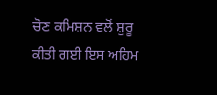ਚੋਣ ਕਮਿਸ਼ਨ ਵਲੋਂ ਸ਼ੁਰੂ ਕੀਤੀ ਗਈ ਇਸ ਅਹਿਮ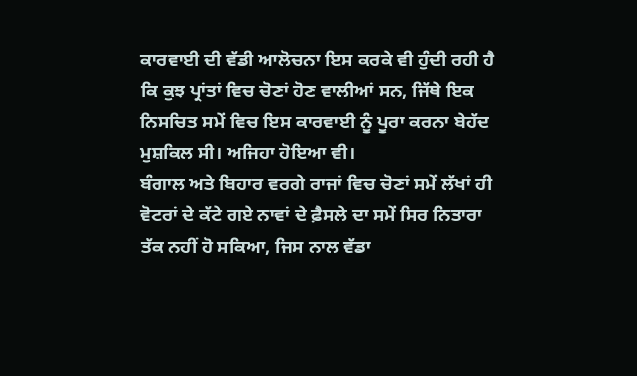ਕਾਰਵਾਈ ਦੀ ਵੱਡੀ ਆਲੋਚਨਾ ਇਸ ਕਰਕੇ ਵੀ ਹੁੰਦੀ ਰਹੀ ਹੈ ਕਿ ਕੁਝ ਪ੍ਰਾਂਤਾਂ ਵਿਚ ਚੋਣਾਂ ਹੋਣ ਵਾਲੀਆਂ ਸਨ, ਜਿੱਥੇ ਇਕ ਨਿਸਚਿਤ ਸਮੇਂ ਵਿਚ ਇਸ ਕਾਰਵਾਈ ਨੂੰ ਪੂਰਾ ਕਰਨਾ ਬੇਹੱਦ ਮੁਸ਼ਕਿਲ ਸੀ। ਅਜਿਹਾ ਹੋਇਆ ਵੀ।
ਬੰਗਾਲ ਅਤੇ ਬਿਹਾਰ ਵਰਗੇ ਰਾਜਾਂ ਵਿਚ ਚੋਣਾਂ ਸਮੇਂ ਲੱਖਾਂ ਹੀ ਵੋਟਰਾਂ ਦੇ ਕੱਟੇ ਗਏ ਨਾਵਾਂ ਦੇ ਫ਼ੈਸਲੇ ਦਾ ਸਮੇਂ ਸਿਰ ਨਿਤਾਰਾ ਤੱਕ ਨਹੀਂ ਹੋ ਸਕਿਆ, ਜਿਸ ਨਾਲ ਵੱਡਾ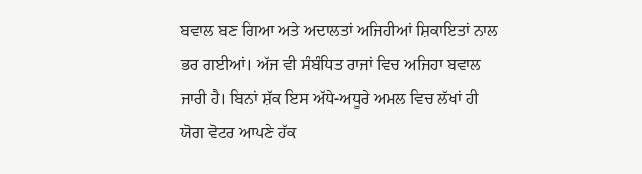ਬਵਾਲ ਬਣ ਗਿਆ ਅਤੇ ਅਦਾਲਤਾਂ ਅਜਿਹੀਆਂ ਸ਼ਿਕਾਇਤਾਂ ਨਾਲ ਭਰ ਗਈਆਂ। ਅੱਜ ਵੀ ਸੰਬੰਧਿਤ ਰਾਜਾਂ ਵਿਚ ਅਜਿਹਾ ਬਵਾਲ ਜਾਰੀ ਹੈ। ਬਿਨਾਂ ਸ਼ੱਕ ਇਸ ਅੱਧੇ-ਅਧੂਰੇ ਅਮਲ ਵਿਚ ਲੱਖਾਂ ਹੀ ਯੋਗ ਵੋਟਰ ਆਪਣੇ ਹੱਕ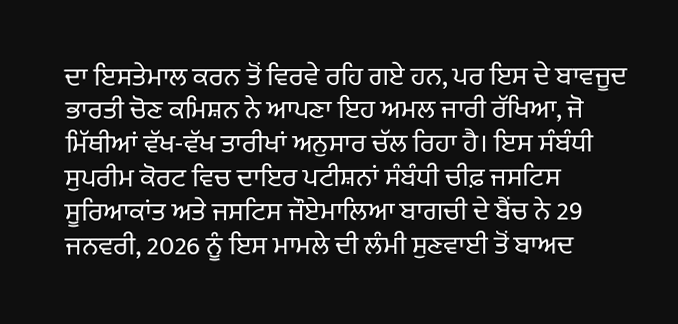ਦਾ ਇਸਤੇਮਾਲ ਕਰਨ ਤੋਂ ਵਿਰਵੇ ਰਹਿ ਗਏ ਹਨ, ਪਰ ਇਸ ਦੇ ਬਾਵਜੂਦ ਭਾਰਤੀ ਚੋਣ ਕਮਿਸ਼ਨ ਨੇ ਆਪਣਾ ਇਹ ਅਮਲ ਜਾਰੀ ਰੱਖਿਆ, ਜੋ ਮਿੱਥੀਆਂ ਵੱਖ-ਵੱਖ ਤਾਰੀਖਾਂ ਅਨੁਸਾਰ ਚੱਲ ਰਿਹਾ ਹੈ। ਇਸ ਸੰਬੰਧੀ ਸੁਪਰੀਮ ਕੋਰਟ ਵਿਚ ਦਾਇਰ ਪਟੀਸ਼ਨਾਂ ਸੰਬੰਧੀ ਚੀਫ਼ ਜਸਟਿਸ ਸੂਰਿਆਕਾਂਤ ਅਤੇ ਜਸਟਿਸ ਜੌਏਮਾਲਿਆ ਬਾਗਚੀ ਦੇ ਬੈਂਚ ਨੇ 29 ਜਨਵਰੀ, 2026 ਨੂੰ ਇਸ ਮਾਮਲੇ ਦੀ ਲੰਮੀ ਸੁਣਵਾਈ ਤੋਂ ਬਾਅਦ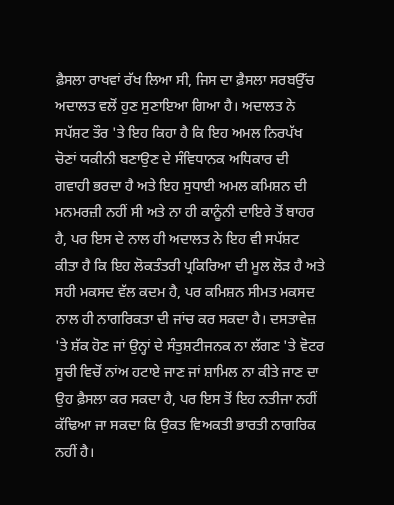ਫ਼ੈਸਲਾ ਰਾਖਵਾਂ ਰੱਖ ਲਿਆ ਸੀ, ਜਿਸ ਦਾ ਫ਼ੈਸਲਾ ਸਰਬਉੱਚ ਅਦਾਲਤ ਵਲੋਂ ਹੁਣ ਸੁਣਾਇਆ ਗਿਆ ਹੈ। ਅਦਾਲਤ ਨੇ ਸਪੱਸ਼ਟ ਤੌਰ 'ਤੇ ਇਹ ਕਿਹਾ ਹੈ ਕਿ ਇਹ ਅਮਲ ਨਿਰਪੱਖ ਚੋਣਾਂ ਯਕੀਨੀ ਬਣਾਉਣ ਦੇ ਸੰਵਿਧਾਨਕ ਅਧਿਕਾਰ ਦੀ ਗਵਾਹੀ ਭਰਦਾ ਹੈ ਅਤੇ ਇਹ ਸੁਧਾਈ ਅਮਲ ਕਮਿਸ਼ਨ ਦੀ ਮਨਮਰਜ਼ੀ ਨਹੀਂ ਸੀ ਅਤੇ ਨਾ ਹੀ ਕਾਨੂੰਨੀ ਦਾਇਰੇ ਤੋਂ ਬਾਹਰ ਹੈ, ਪਰ ਇਸ ਦੇ ਨਾਲ ਹੀ ਅਦਾਲਤ ਨੇ ਇਹ ਵੀ ਸਪੱਸ਼ਟ ਕੀਤਾ ਹੈ ਕਿ ਇਹ ਲੋਕਤੰਤਰੀ ਪ੍ਰਕਿਰਿਆ ਦੀ ਮੂਲ ਲੋੜ ਹੈ ਅਤੇ ਸਹੀ ਮਕਸਦ ਵੱਲ ਕਦਮ ਹੈ, ਪਰ ਕਮਿਸ਼ਨ ਸੀਮਤ ਮਕਸਦ ਨਾਲ ਹੀ ਨਾਗਰਿਕਤਾ ਦੀ ਜਾਂਚ ਕਰ ਸਕਦਾ ਹੈ। ਦਸਤਾਵੇਜ਼ 'ਤੇ ਸ਼ੱਕ ਹੋਣ ਜਾਂ ਉਨ੍ਹਾਂ ਦੇ ਸੰਤੁਸ਼ਟੀਜਨਕ ਨਾ ਲੱਗਣ 'ਤੇ ਵੋਟਰ ਸੂਚੀ ਵਿਚੋਂ ਨਾਂਅ ਹਟਾਏ ਜਾਣ ਜਾਂ ਸ਼ਾਮਿਲ ਨਾ ਕੀਤੇ ਜਾਣ ਦਾ ਉਹ ਫ਼ੈਸਲਾ ਕਰ ਸਕਦਾ ਹੈ, ਪਰ ਇਸ ਤੋਂ ਇਹ ਨਤੀਜਾ ਨਹੀਂ ਕੱਢਿਆ ਜਾ ਸਕਦਾ ਕਿ ਉਕਤ ਵਿਅਕਤੀ ਭਾਰਤੀ ਨਾਗਰਿਕ ਨਹੀਂ ਹੈ।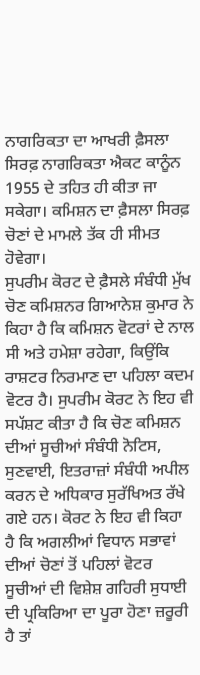ਨਾਗਰਿਕਤਾ ਦਾ ਆਖਰੀ ਫ਼ੈਸਲਾ ਸਿਰਫ਼ ਨਾਗਰਿਕਤਾ ਐਕਟ ਕਾਨੂੰਨ 1955 ਦੇ ਤਹਿਤ ਹੀ ਕੀਤਾ ਜਾ ਸਕੇਗਾ। ਕਮਿਸ਼ਨ ਦਾ ਫ਼ੈਸਲਾ ਸਿਰਫ਼ ਚੋਣਾਂ ਦੇ ਮਾਮਲੇ ਤੱਕ ਹੀ ਸੀਮਤ ਹੋਵੇਗਾ।
ਸੁਪਰੀਮ ਕੋਰਟ ਦੇ ਫ਼ੈਸਲੇ ਸੰਬੰਧੀ ਮੁੱਖ ਚੋਣ ਕਮਿਸ਼ਨਰ ਗਿਆਨੇਸ਼ ਕੁਮਾਰ ਨੇ ਕਿਹਾ ਹੈ ਕਿ ਕਮਿਸ਼ਨ ਵੋਟਰਾਂ ਦੇ ਨਾਲ ਸੀ ਅਤੇ ਹਮੇਸ਼ਾ ਰਹੇਗਾ, ਕਿਉਂਕਿ ਰਾਸ਼ਟਰ ਨਿਰਮਾਣ ਦਾ ਪਹਿਲਾ ਕਦਮ ਵੋਟਰ ਹੈ। ਸੁਪਰੀਮ ਕੋਰਟ ਨੇ ਇਹ ਵੀ ਸਪੱਸ਼ਟ ਕੀਤਾ ਹੈ ਕਿ ਚੋਣ ਕਮਿਸ਼ਨ ਦੀਆਂ ਸੂਚੀਆਂ ਸੰਬੰਧੀ ਨੋਟਿਸ, ਸੁਣਵਾਈ, ਇਤਰਾਜ਼ਾਂ ਸੰਬੰਧੀ ਅਪੀਲ ਕਰਨ ਦੇ ਅਧਿਕਾਰ ਸੁਰੱਖਿਅਤ ਰੱਖੇ ਗਏ ਹਨ। ਕੋਰਟ ਨੇ ਇਹ ਵੀ ਕਿਹਾ ਹੈ ਕਿ ਅਗਲੀਆਂ ਵਿਧਾਨ ਸਭਾਵਾਂ ਦੀਆਂ ਚੋਣਾਂ ਤੋਂ ਪਹਿਲਾਂ ਵੋਟਰ ਸੂਚੀਆਂ ਦੀ ਵਿਸ਼ੇਸ਼ ਗਹਿਰੀ ਸੁਧਾਈ ਦੀ ਪ੍ਰਕਿਰਿਆ ਦਾ ਪੂਰਾ ਹੋਣਾ ਜ਼ਰੂਰੀ ਹੈ ਤਾਂ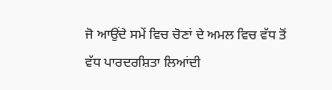ਜੋ ਆਉਂਦੇ ਸਮੇਂ ਵਿਚ ਚੋਣਾਂ ਦੇ ਅਮਲ ਵਿਚ ਵੱਧ ਤੋਂ ਵੱਧ ਪਾਰਦਰਸ਼ਿਤਾ ਲਿਆਂਦੀ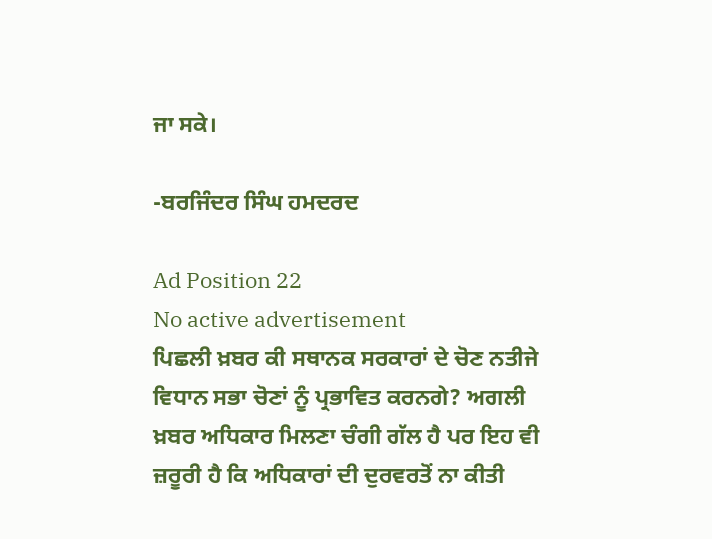ਜਾ ਸਕੇ।

-ਬਰਜਿੰਦਰ ਸਿੰਘ ਹਮਦਰਦ

Ad Position 22
No active advertisement
ਪਿਛਲੀ ਖ਼ਬਰ ਕੀ ਸਥਾਨਕ ਸਰਕਾਰਾਂ ਦੇ ਚੋਣ ਨਤੀਜੇ ਵਿਧਾਨ ਸਭਾ ਚੋਣਾਂ ਨੂੰ ਪ੍ਰਭਾਵਿਤ ਕਰਨਗੇ? ਅਗਲੀ ਖ਼ਬਰ ਅਧਿਕਾਰ ਮਿਲਣਾ ਚੰਗੀ ਗੱਲ ਹੈ ਪਰ ਇਹ ਵੀ ਜ਼ਰੂਰੀ ਹੈ ਕਿ ਅਧਿਕਾਰਾਂ ਦੀ ਦੁਰਵਰਤੋਂ ਨਾ ਕੀਤੀ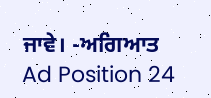ਜਾਵੇ। -ਅਗਿਆਤ
Ad Position 24